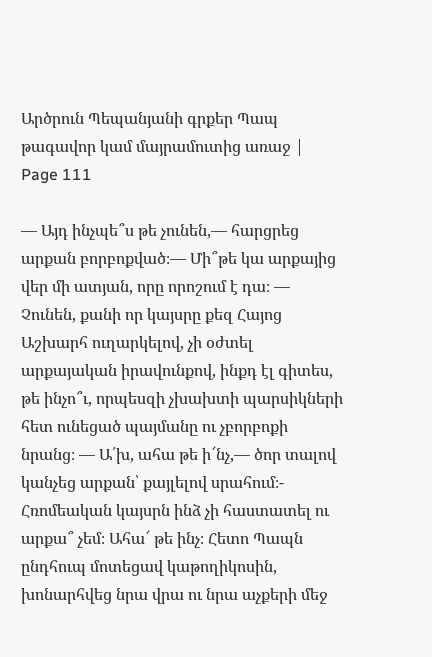Արծրուն Պեպանյանի գրքեր Պապ թագավոր կամ մայրամուտից առաջ | Page 111

— Այդ ինչպե՞ս թե չունեն,— հարցրեց արքան բորբոքված։— Մի՞թե կա արքայից վեր մի ատյան, որը որոշում է դա։ — Չունեն, քանի որ կայսրը քեզ Հայոց Աշխարհ ուղարկելով, չի օժտել արքայական իրավունքով, ինքդ էլ գիտես, թե ինչո՞ւ, որպեսզի չխախտի պարսիկների հետ ունեցած պայմանը ու չբորբոքի նրանց։ — Ա՛խ, ահա թե ի՜նչ,— ծոր տալով կանչեց արքան՝ քայլելով սրահում։- Հռոմեական կայսրն ինձ չի հաստատել ու արքա՞ չեմ։ Ահա՜ թե ինչ։ Հետո Պապն ընդհուպ մոտեցավ կաթողիկոսին, խոնարհվեց նրա վրա ու նրա աչքերի մեջ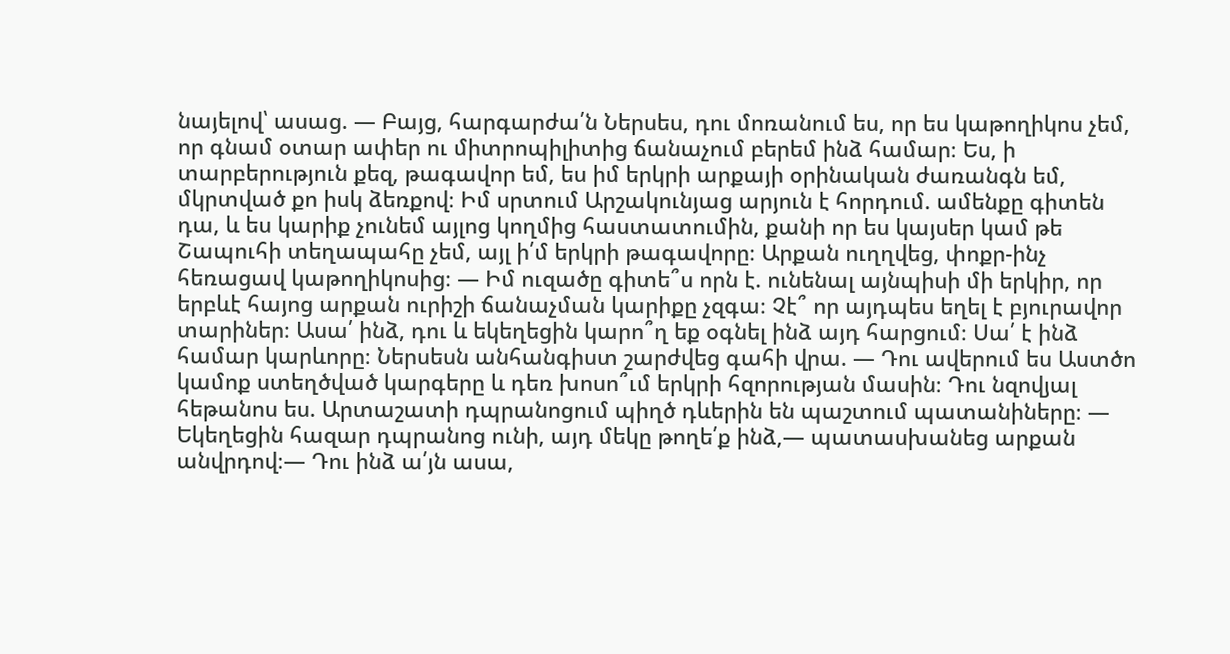նայելով՝ ասաց. — Բայց, հարգարժա՛ն Ներսես, դու մոռանում ես, որ ես կաթողիկոս չեմ, որ գնամ օտար ափեր ու միտրոպիլիտից ճանաչում բերեմ ինձ համար։ Ես, ի տարբերություն քեզ, թագավոր եմ, ես իմ երկրի արքայի օրինական ժառանգն եմ, մկրտված քո իսկ ձեռքով։ Իմ սրտում Արշակունյաց արյուն է հորդում. ամենքը գիտեն դա, և ես կարիք չունեմ այլոց կողմից հաստատումին, քանի որ ես կայսեր կամ թե Շապուհի տեղապահը չեմ, այլ ի՛մ երկրի թագավորը։ Արքան ուղղվեց, փոքր-ինչ հեռացավ կաթողիկոսից։ — Իմ ուզածը գիտե՞ս որն է. ունենալ այնպիսի մի երկիր, որ երբևէ հայոց արքան ուրիշի ճանաչման կարիքը չզգա։ Չէ՞ որ այդպես եղել է բյուրավոր տարիներ։ Ասա՛ ինձ, դու և եկեղեցին կարո՞ղ եք օգնել ինձ այդ հարցում։ Սա՛ է ինձ համար կարևորը։ Ներսեսն անհանգիստ շարժվեց գահի վրա. — Դու ավերում ես Աստծո կամոք ստեղծված կարգերը և դեռ խոսո՞ւմ երկրի հզորության մասին։ Դու նզովյալ հեթանոս ես. Արտաշատի դպրանոցում պիղծ դևերին են պաշտում պատանիները։ — Եկեղեցին հազար դպրանոց ունի, այդ մեկը թողե՛ք ինձ,— պատասխանեց արքան անվրդով։— Դու ինձ ա՛յն ասա,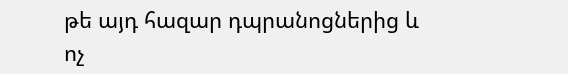թե այդ հազար դպրանոցներից և ոչ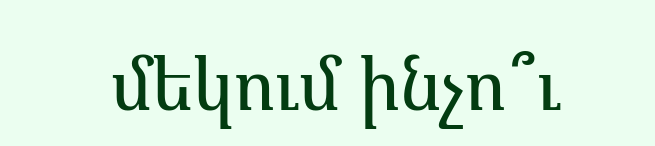մեկում ինչո՞ւ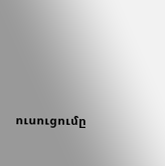ուսուցումը